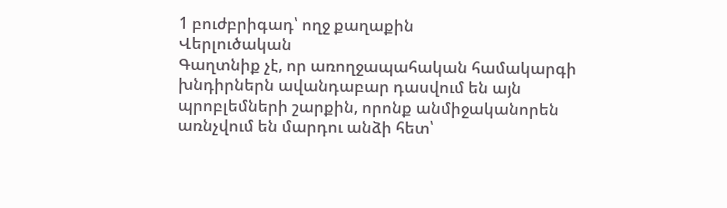1 բուժբրիգադ՝ ողջ քաղաքին
Վերլուծական
Գաղտնիք չէ, որ առողջապահական համակարգի խնդիրներն ավանդաբար դասվում են այն պրոբլեմների շարքին, որոնք անմիջականորեն առնչվում են մարդու անձի հետ՝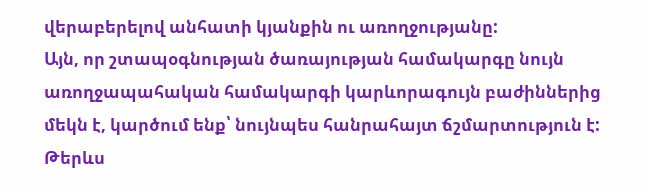վերաբերելով անհատի կյանքին ու առողջությանը:
Այն, որ շտապօգնության ծառայության համակարգը նույն առողջապահական համակարգի կարևորագույն բաժիններից մեկն է, կարծում ենք՝ նույնպես հանրահայտ ճշմարտություն է: Թերևս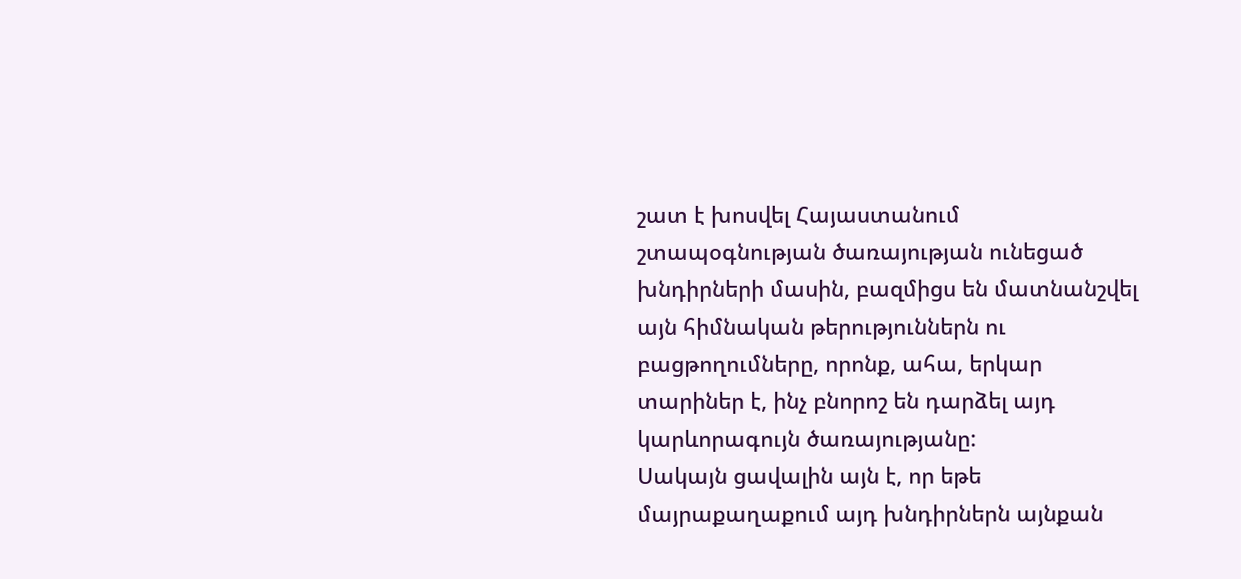շատ է խոսվել Հայաստանում շտապօգնության ծառայության ունեցած խնդիրների մասին, բազմիցս են մատնանշվել այն հիմնական թերություններն ու բացթողումները, որոնք, ահա, երկար տարիներ է, ինչ բնորոշ են դարձել այդ կարևորագույն ծառայությանը:
Սակայն ցավալին այն է, որ եթե մայրաքաղաքում այդ խնդիրներն այնքան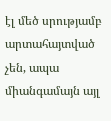էլ մեծ սրությամբ արտահայտված չեն, ապա միանգամայն այլ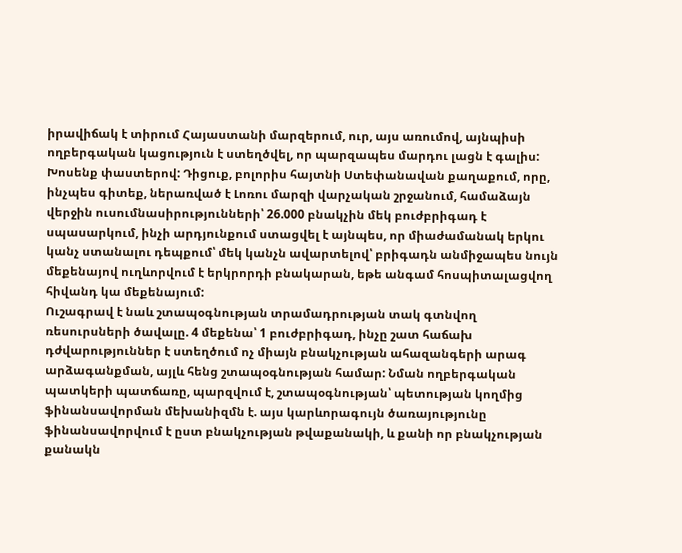իրավիճակ է տիրում Հայաստանի մարզերում, ուր, այս առումով, այնպիսի ողբերգական կացություն է ստեղծվել, որ պարզապես մարդու լացն է գալիս:
Խոսենք փաստերով: Դիցուք, բոլորիս հայտնի Ստեփանավան քաղաքում, որը, ինչպես գիտեք, ներառված է Լոռու մարզի վարչական շրջանում, համաձայն վերջին ուսումնասիրությունների՝ 26.000 բնակչին մեկ բուժբրիգադ է սպասարկում, ինչի արդյունքում ստացվել է այնպես, որ միաժամանակ երկու կանչ ստանալու դեպքում՝ մեկ կանչն ավարտելով՝ բրիգադն անմիջապես նույն մեքենայով ուղևորվում է երկրորդի բնակարան, եթե անգամ հոսպիտալացվող հիվանդ կա մեքենայում:
Ուշագրավ է նաև շտապօգնության տրամադրության տակ գտնվող ռեսուրսների ծավալը. 4 մեքենա՝ 1 բուժբրիգադ, ինչը շատ հաճախ դժվարություններ է ստեղծում ոչ միայն բնակչության ահազանգերի արագ արձագանքման, այլև հենց շտապօգնության համար: Նման ողբերգական պատկերի պատճառը, պարզվում է, շտապօգնության՝ պետության կողմից ֆինանսավորման մեխանիզմն է. այս կարևորագույն ծառայությունը ֆինանսավորվում է ըստ բնակչության թվաքանակի, և քանի որ բնակչության քանակն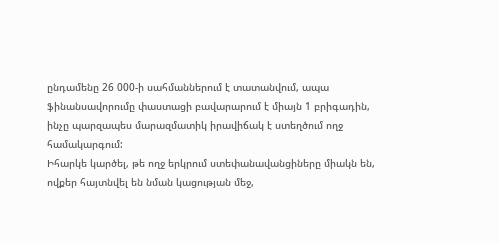ընդամենը 26 000-ի սահմաններում է տատանվում, ապա ֆինանսավորումը փաստացի բավարարում է միայն 1 բրիգադին, ինչը պարզապես մարազմատիկ իրավիճակ է ստեղծում ողջ համակարգում:
Իհարկե կարծել, թե ողջ երկրում ստեփանավանցիները միակն են, ովքեր հայտնվել են նման կացության մեջ,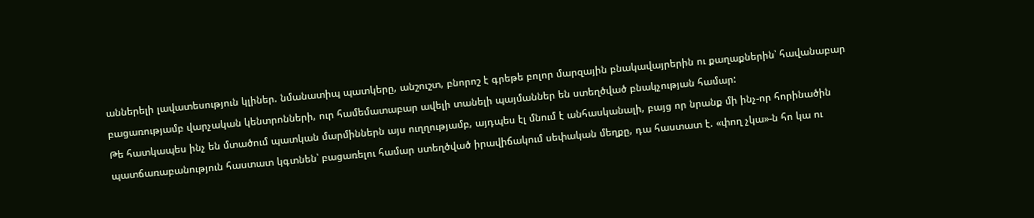աններելի լավատեսություն կլիներ. նմանատիպ պատկերը, անշուշտ, բնորոշ է գրեթե բոլոր մարզային բնակավայրերին ու քաղաքներին՝ հավանաբար բացառությամբ վարչական կենտրոնների, ուր համեմատաբար ավելի տանելի պայմաններ են ստեղծված բնակչության համար:
Թե հատկապես ինչ են մտածում պատկան մարմիններն այս ուղղությամբ, այդպես էլ մնում է անհասկանալի, բայց որ նրանք մի ինչ-որ հորինածին պատճառաբանություն հաստատ կգտնեն՝ բացառելու համար ստեղծված իրավիճակում սեփական մեղքը, դա հաստատ է. «փող չկա»-ն հո կա ու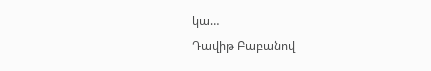կա…
Դավիթ Բաբանով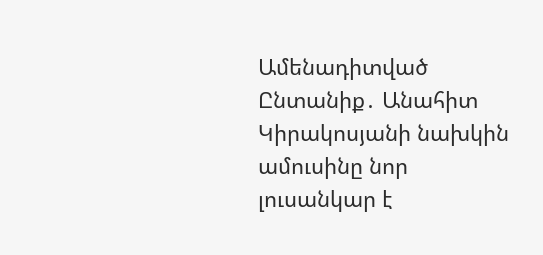Ամենադիտված
Ընտանիք․ Անահիտ Կիրակոսյանի նախկին ամուսինը նոր լուսանկար է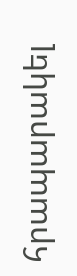հրապարակել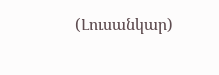(Լուսանկար)